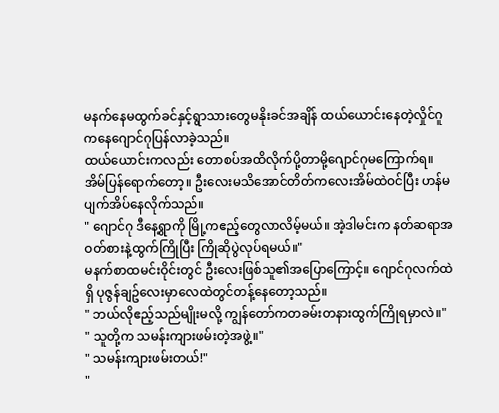မနက်နေမထွက်ခင်နှင့်ရွာသားတွေမနိုးခင်အချိန် ထယ်ယောင်းနေတဲ့လှိုင်ဂူကနေဂျောင်ဂုပြန်လာခဲ့သည်။
ထယ်ယောင်းကလည်း တောစပ်အထိလိုက်ပို့တာမို့ဂျောင်ဂုမကြောက်ရ။
အိမ်ပြန်ရောက်တော့။ ဦးလေးမသိအောင်တိတ်ကလေးအိမ်ထဲဝင်ပြီး ဟန်မပျက်အိပ်နေလိုက်သည်။
" ဂျောင်ဂု ဒီနေ့ရွာကို မြို့ကဧည့်တွေလာလိမ့်မယ်။ အဲ့ဒါမင်းက နတ်ဆရာအဝတ်စားနဲ့ထွက်ကြိုပြီး ကြိုဆိုပွဲလုပ်ရမယ်။"
မနက်စာထမင်းဝိုင်းတွင် ဦးလေးဖြစ်သူ၏အပြောကြောင့်။ ဂျောင်ဂုလက်ထဲရှိ ပုဇွန်ချဥ်လေးမှာလေထဲတွင်တန့်နေတော့သည်။
" ဘယ်လိုဧည့်သည်မျိုးမလို့ ကျွန်တော်ကတခမ်းတနားထွက်ကြိုရမှာလဲ။"
" သူတို့က သမန်းကျားဖမ်းတဲ့အဖွဲ့။"
" သမန်းကျားဖမ်းတယ်!"
"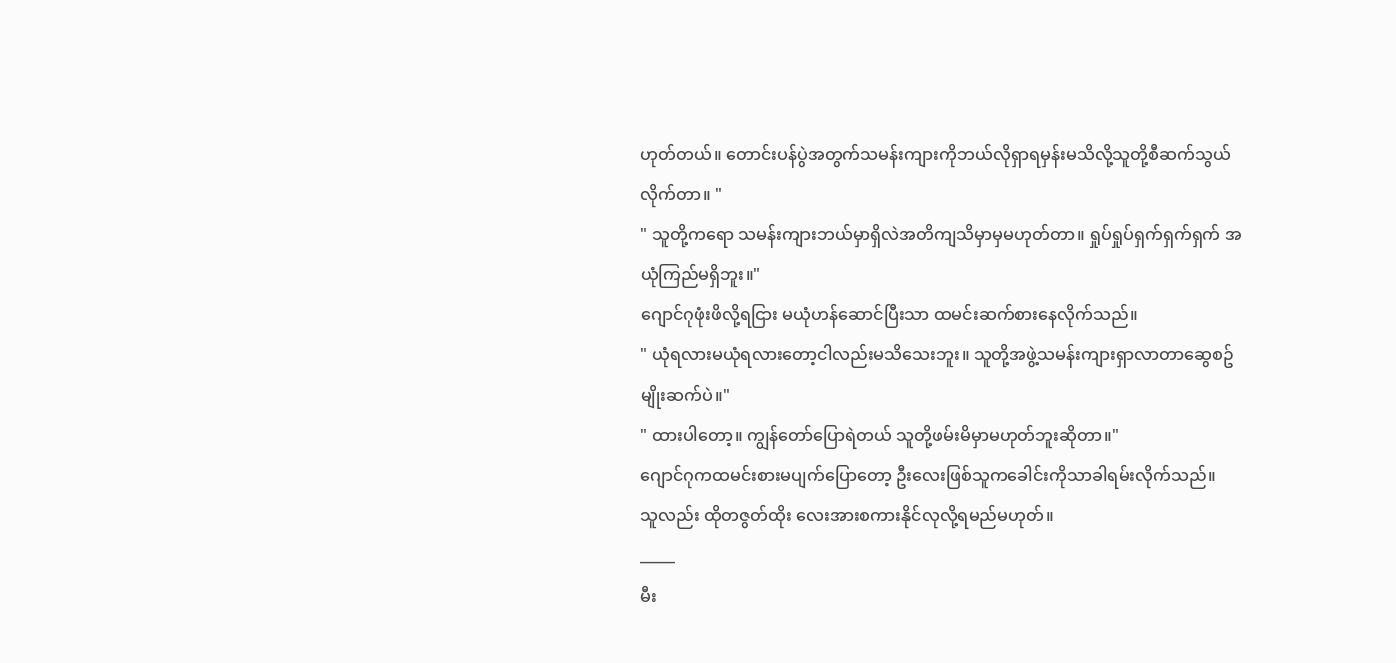ဟုတ်တယ်။ တောင်းပန်ပွဲအတွက်သမန်းကျားကိုဘယ်လိုရှာရမှန်းမသိလို့သူတို့စီဆက်သွယ်လိုက်တာ။ "
" သူတို့ကရော သမန်းကျားဘယ်မှာရှိလဲအတိကျသိမှာမှမဟုတ်တာ။ ရှုပ်ရှုပ်ရှက်ရှက်ရှက် အယုံကြည်မရှိဘူး။"
ဂျောင်ဂုဖုံးဖိလို့ရငြား မယုံဟန်ဆောင်ပြီးသာ ထမင်းဆက်စားနေလိုက်သည်။
" ယုံရလားမယုံရလားတော့ငါလည်းမသိသေးဘူး။ သူတို့အဖွဲ့သမန်းကျားရှာလာတာဆွေစဥ်မျိုးဆက်ပဲ။"
" ထားပါတော့။ ကျွန်တော်ပြောရဲတယ် သူတို့ဖမ်းမိမှာမဟုတ်ဘူးဆိုတာ။"
ဂျောင်ဂုကထမင်းစားမပျက်ပြောတော့ ဦးလေးဖြစ်သူကခေါင်းကိုသာခါရမ်းလိုက်သည်။
သူလည်း ထိုတဇွတ်ထိုး လေးအားစကားနိုင်လုလို့ရမည်မဟုတ်။
_____
မီး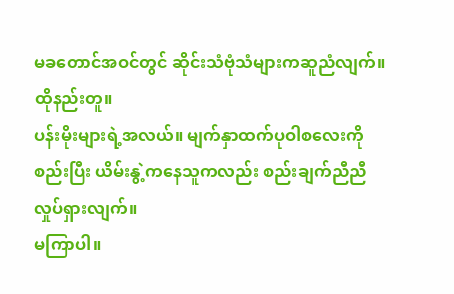မခတောင်အဝင်တွင် ဆိုင်းသံဗုံသံများကဆူညံလျက်။ ထိုနည်းတူ။
ပန်းမိုးများရဲ့အလယ်။ မျက်နှာထက်ပုဝါစလေးကိုစည်းပြီး ယိမ်းနွဲ့ကနေသူကလည်း စည်းချက်ညီညီလှုပ်ရှားလျက်။
မကြာပါ။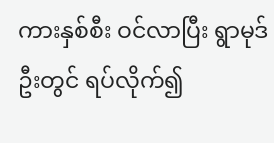ကားနှစ်စီး ဝင်လာပြီး ရွာမုဒ်ဦးတွင် ရပ်လိုက်၍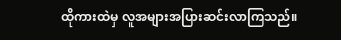ထိုကားထဲမှ လူအများအပြားဆင်းလာကြသည်။